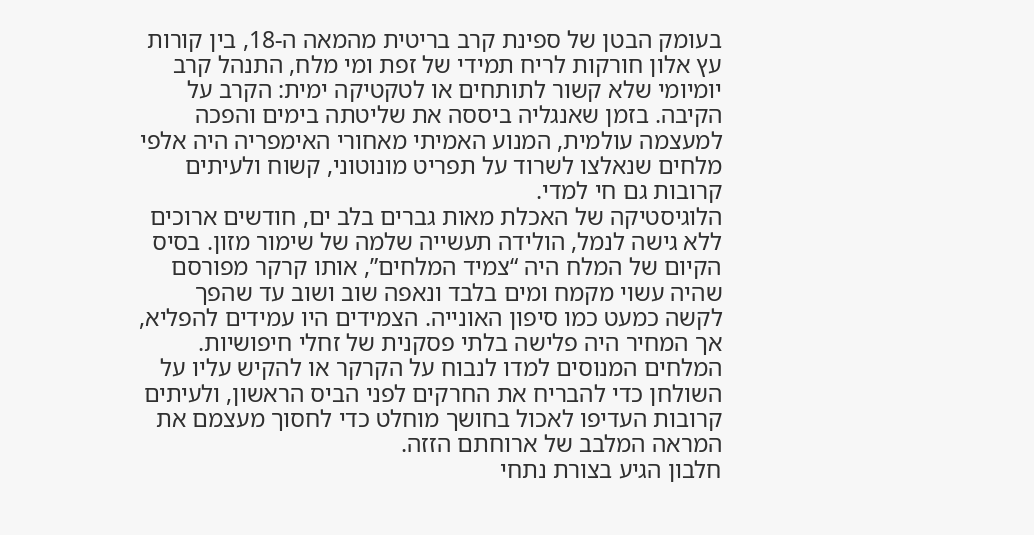בעומק הבטן של ספינת קרב בריטית מהמאה ה-18, בין קורות עץ אלון חורקות לריח תמידי של זפת ומי מלח, התנהל קרב יומיומי שלא קשור לתותחים או לטקטיקה ימית: הקרב על הקיבה. בזמן שאנגליה ביססה את שליטתה בימים והפכה למעצמה עולמית, המנוע האמיתי מאחורי האימפריה היה אלפי מלחים שנאלצו לשרוד על תפריט מונוטוני, קשוח ולעיתים קרובות גם חי למדי.
הלוגיסטיקה של האכלת מאות גברים בלב ים, חודשים ארוכים ללא גישה לנמל, הולידה תעשייה שלמה של שימור מזון. בסיס הקיום של המלח היה “צמיד המלחים”, אותו קרקר מפורסם שהיה עשוי מקמח ומים בלבד ונאפה שוב ושוב עד שהפך לקשה כמעט כמו סיפון האונייה. הצמידים היו עמידים להפליא, אך המחיר היה פלישה בלתי פסקנית של זחלי חיפושיות. המלחים המנוסים למדו לנבוח על הקרקר או להקיש עליו על השולחן כדי להבריח את החרקים לפני הביס הראשון, ולעיתים קרובות העדיפו לאכול בחושך מוחלט כדי לחסוך מעצמם את המראה המלבב של ארוחתם הזזה.
חלבון הגיע בצורת נתחי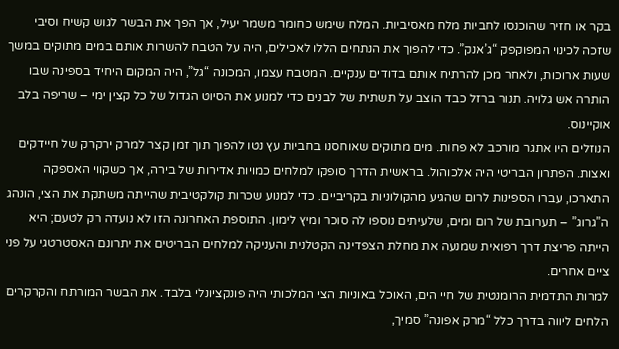בקר או חזיר שהוכנסו לחביות מלח מאסיביות. המלח שימש כחומר משמר יעיל, אך הפך את הבשר לגוש קשיח וסיבי שזכה לכינוי המפוקפק “ג’אנק”. כדי להפוך את הנתחים הללו לאכילים, היה על הטבח להשרות אותם במים מתוקים במשך שעות ארוכות, ולאחר מכן להרתיח אותם בדודים ענקיים. המטבח עצמו, המכונה “גל”, היה המקום היחיד בספינה שבו הותרה אש גלויה. תנור ברזל כבד הוצב על תשתית של לבנים כדי למנוע את הסיוט הגדול של כל קצין ימי – שריפה בלב אוקיינוס.
הנוזלים היו אתגר מורכב לא פחות. מים מתוקים שאוחסנו בחביות עץ נטו להפוך תוך זמן קצר למרק ירקרק של חיידקים ואצות. הפתרון הבריטי היה אלכוהול. בראשית הדרך סופקו למלחים כמויות אדירות של בירה, אך כשקווי האספקה התארכו, עברו הספינות לרום שהגיע מהקולוניות בקריביים. כדי למנוע שכרות קולקטיבית שהייתה משתקת את הצי, הונהג ה”גרוג” – תערובת של רום ומים, שלעיתים נוספו לה סוכר ומיץ לימון. התוספת האחרונה הזו לא נועדה רק לטעם; היא הייתה פריצת דרך רפואית שמנעה את מחלת הצפדינה הקטלנית והעניקה למלחים הבריטים את יתרונם האסטרטגי על פני ציים אחרים.
למרות התדמית הרומנטית של חיי הים, האוכל באוניות הצי המלכותי היה פונקציונלי בלבד. את הבשר המורתח והקרקרים הלחים ליווה בדרך כלל “מרק אפונה” סמיך,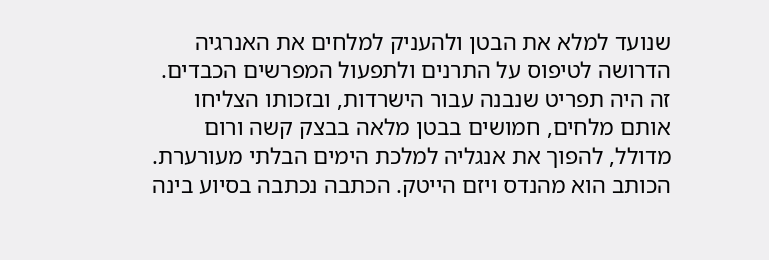שנועד למלא את הבטן ולהעניק למלחים את האנרגיה הדרושה לטיפוס על התרנים ולתפעול המפרשים הכבדים. זה היה תפריט שנבנה עבור הישרדות, ובזכותו הצליחו אותם מלחים, חמושים בבטן מלאה בבצק קשה ורום מדולל, להפוך את אנגליה למלכת הימים הבלתי מעורערת.
הכותב הוא מהנדס ויזם הייטק. הכתבה נכתבה בסיוע בינה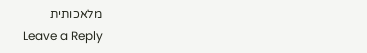מלאכותית
Leave a Reply